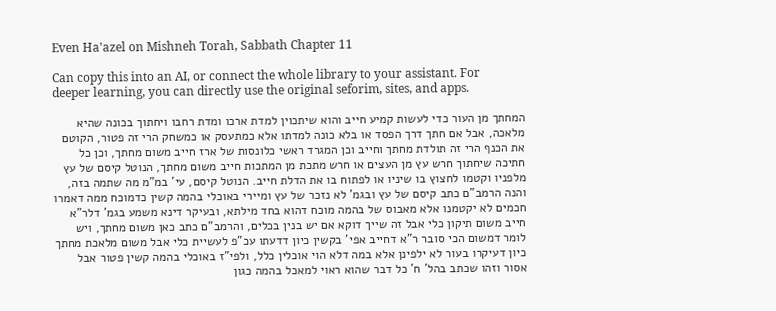Even Ha'azel on Mishneh Torah, Sabbath Chapter 11

Can copy this into an AI, or connect the whole library to your assistant. For deeper learning, you can directly use the original seforim, sites, and apps.

המחתך מן העור כדי לעשות קמיע חייב והוא שיתכוין למדת ארכו ומדת רחבו ויחתוך בכונה שהיא מלאכה, אבל אם חתך דרך הפסד או בלא כונה למדתו אלא כמתעסק או כמשחק הרי זה פטור, הקוטם את הכנף הרי זה תולדת מחתך וחייב וכן המגרד ראשי כלונסות של ארז חייב משום מחתך, וכן כל חתיכה שיחתוך חרש עץ מן העצים או חרש מתכת מן המתכות חייב משום מחתך, הנוטל קיסם של עץ מלפניו וקטמו לחצוץ בו שיניו או לפתוח בו את הדלת חייב. הנוטל קיסם, עי' במ"מ מה שתמה בזה, והנה הרמב"ם כתב קיסם של עץ ובגמ' לא נזכר של עץ ומיירי באוכלי בהמה קשין כדמוכח ממה דאמרו חכמים לא יקטמנו אלא מאבוס של בהמה מוכח דהוא בחד מילתא, ובעיקר דינא משמע בגמ' דלר"א חייב משום תיקון כלי אבל זה שייך דוקא אם יש בנין בכלים, והרמב"ם כתב כאן משום מחתך, ויש לומר דמשום הכי סובר ר"א דחייב אפי' בקשין כיון דדעתו עכ"פ לעשיית כלי אבל משום מלאכת מחתך כיון דעיקרו בעור לא ילפינן אלא במה דלא הוי אוכלין כלל, ולפי"ז באוכלי בהמה קשין פטור אבל אסור וזהו שכתב בהל' ח' כל דבר שהוא ראוי למאכל בהמה כגון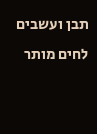תבן ועשבים לחים מותר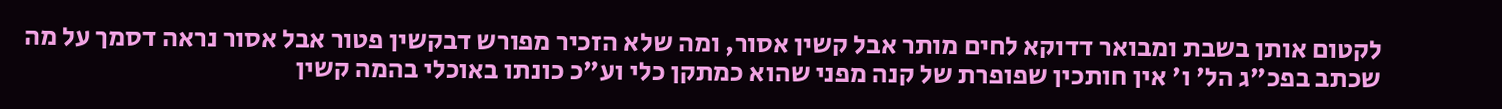לקטום אותן בשבת ומבואר דדוקא לחים מותר אבל קשין אסור, ומה שלא הזכיר מפורש דבקשין פטור אבל אסור נראה דסמך על מה שכתב בפכ"ג הל' ו' אין חותכין שפופרת של קנה מפני שהוא כמתקן כלי וע"כ כונתו באוכלי בהמה קשין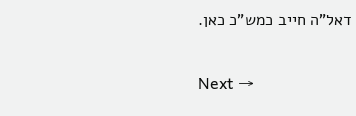דאל"ה חייב כמש"כ כאן.

Next →